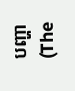បញ្ហា (The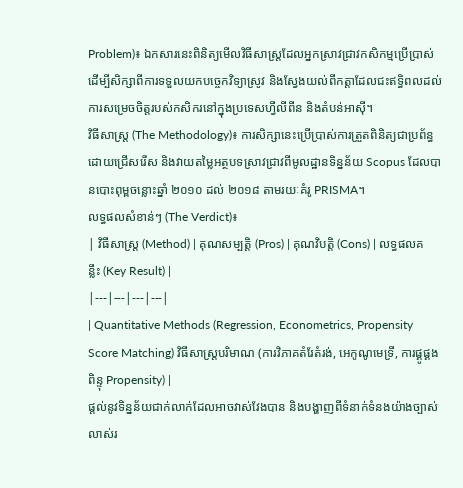Problem)៖ ឯកសារនេះពិនិត្យមើលវិធីសាស្ត្រដែលអ្នកស្រាវជ្រាវកសិកម្មប្រើប្រាស់ដើម្បីសិក្សាពីការទទួលយកបច្ចេកវិទ្យាស្រូវ និងស្វែងយល់ពីកត្តាដែលជះឥទ្ធិពលដល់ការសម្រេចចិត្តរបស់កសិករនៅក្នុងប្រទេសហ្វីលីពីន និងតំបន់អាស៊ី។
វិធីសាស្ត្រ (The Methodology)៖ ការសិក្សានេះប្រើប្រាស់ការត្រួតពិនិត្យជាប្រព័ន្ធ ដោយជ្រើសរើស និងវាយតម្លៃអត្ថបទស្រាវជ្រាវពីមូលដ្ឋានទិន្នន័យ Scopus ដែលបានបោះពុម្ពចន្លោះឆ្នាំ ២០១០ ដល់ ២០១៨ តាមរយៈគំរូ PRISMA។
លទ្ធផលសំខាន់ៗ (The Verdict)៖
| វិធីសាស្ត្រ (Method) | គុណសម្បត្តិ (Pros) | គុណវិបត្តិ (Cons) | លទ្ធផលគន្លឹះ (Key Result) |
|---|---|---|---|
| Quantitative Methods (Regression, Econometrics, Propensity Score Matching) វិធីសាស្ត្របរិមាណ (ការវិភាគតំរែតំរង់, អេកូណូមេទ្រី, ការផ្គូផ្គងពិន្ទុ Propensity) |
ផ្តល់នូវទិន្នន័យជាក់លាក់ដែលអាចវាស់វែងបាន និងបង្ហាញពីទំនាក់ទំនងយ៉ាងច្បាស់លាស់រ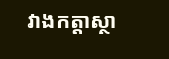វាងកត្តាស្ថា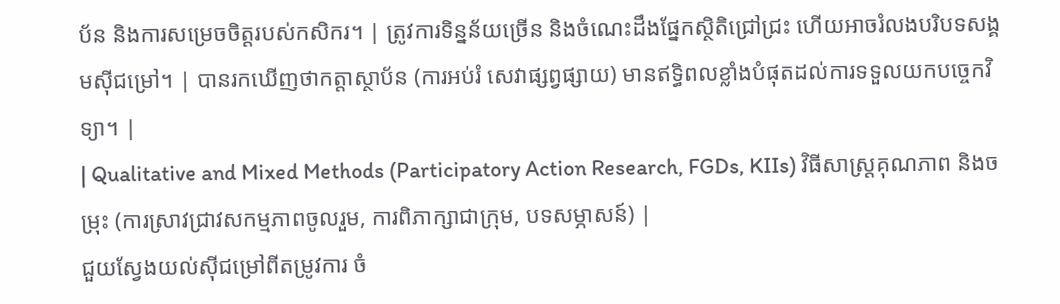ប័ន និងការសម្រេចចិត្តរបស់កសិករ។ | ត្រូវការទិន្នន័យច្រើន និងចំណេះដឹងផ្នែកស្ថិតិជ្រៅជ្រះ ហើយអាចរំលងបរិបទសង្គមស៊ីជម្រៅ។ | បានរកឃើញថាកត្តាស្ថាប័ន (ការអប់រំ សេវាផ្សព្វផ្សាយ) មានឥទ្ធិពលខ្លាំងបំផុតដល់ការទទួលយកបច្ចេកវិទ្យា។ |
| Qualitative and Mixed Methods (Participatory Action Research, FGDs, KIIs) វិធីសាស្ត្រគុណភាព និងចម្រុះ (ការស្រាវជ្រាវសកម្មភាពចូលរួម, ការពិភាក្សាជាក្រុម, បទសម្ភាសន៍) |
ជួយស្វែងយល់ស៊ីជម្រៅពីតម្រូវការ ចំ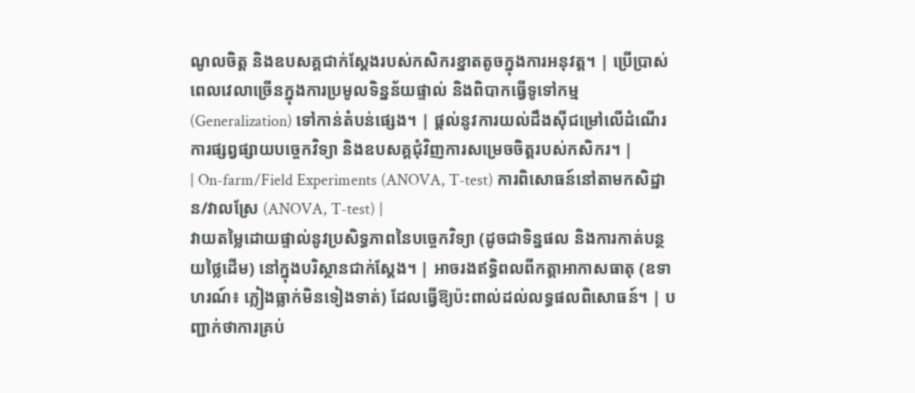ណូលចិត្ត និងឧបសគ្គជាក់ស្តែងរបស់កសិករខ្នាតតូចក្នុងការអនុវត្ត។ | ប្រើប្រាស់ពេលវេលាច្រើនក្នុងការប្រមូលទិន្នន័យផ្ទាល់ និងពិបាកធ្វើទូទៅកម្ម (Generalization) ទៅកាន់តំបន់ផ្សេង។ | ផ្តល់នូវការយល់ដឹងស៊ីជម្រៅលើដំណើរការផ្សព្វផ្សាយបច្ចេកវិទ្យា និងឧបសគ្គជុំវិញការសម្រេចចិត្តរបស់កសិករ។ |
| On-farm/Field Experiments (ANOVA, T-test) ការពិសោធន៍នៅតាមកសិដ្ឋាន/វាលស្រែ (ANOVA, T-test) |
វាយតម្លៃដោយផ្ទាល់នូវប្រសិទ្ធភាពនៃបច្ចេកវិទ្យា (ដូចជាទិន្នផល និងការកាត់បន្ថយថ្លៃដើម) នៅក្នុងបរិស្ថានជាក់ស្តែង។ | អាចរងឥទ្ធិពលពីកត្តាអាកាសធាតុ (ឧទាហរណ៍៖ ភ្លៀងធ្លាក់មិនទៀងទាត់) ដែលធ្វើឱ្យប៉ះពាល់ដល់លទ្ធផលពិសោធន៍។ | បញ្ជាក់ថាការគ្រប់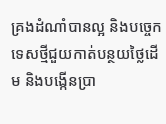គ្រងដំណាំបានល្អ និងបច្ចេកទេសថ្មីជួយកាត់បន្ថយថ្លៃដើម និងបង្កើនប្រា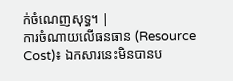ក់ចំណេញសុទ្ធ។ |
ការចំណាយលើធនធាន (Resource Cost)៖ ឯកសារនេះមិនបានប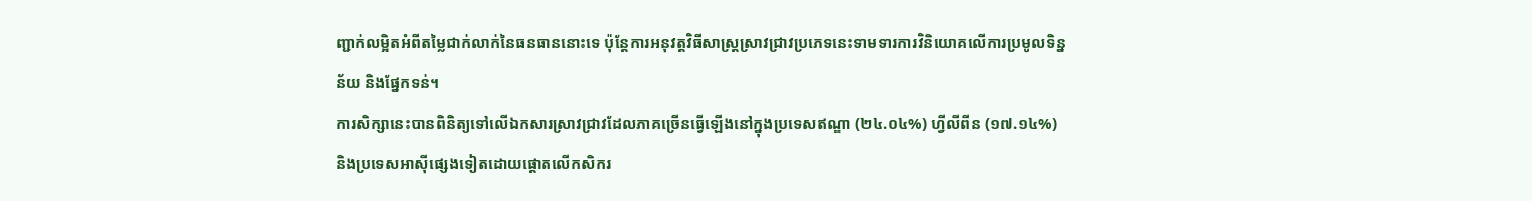ញ្ជាក់លម្អិតអំពីតម្លៃជាក់លាក់នៃធនធាននោះទេ ប៉ុន្តែការអនុវត្តវិធីសាស្ត្រស្រាវជ្រាវប្រភេទនេះទាមទារការវិនិយោគលើការប្រមូលទិន្នន័យ និងផ្នែកទន់។
ការសិក្សានេះបានពិនិត្យទៅលើឯកសារស្រាវជ្រាវដែលភាគច្រើនធ្វើឡើងនៅក្នុងប្រទេសឥណ្ឌា (២៤.០៤%) ហ្វីលីពីន (១៧.១៤%) និងប្រទេសអាស៊ីផ្សេងទៀតដោយផ្តោតលើកសិករ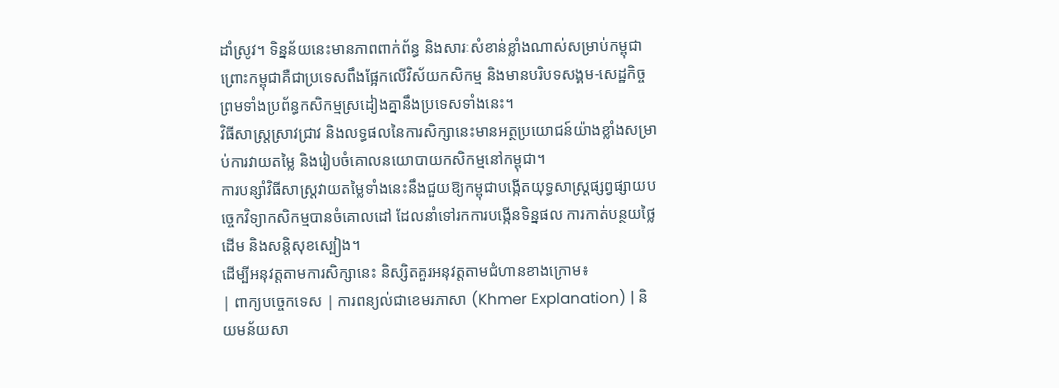ដាំស្រូវ។ ទិន្នន័យនេះមានភាពពាក់ព័ន្ធ និងសារៈសំខាន់ខ្លាំងណាស់សម្រាប់កម្ពុជា ព្រោះកម្ពុជាគឺជាប្រទេសពឹងផ្អែកលើវិស័យកសិកម្ម និងមានបរិបទសង្គម-សេដ្ឋកិច្ច ព្រមទាំងប្រព័ន្ធកសិកម្មស្រដៀងគ្នានឹងប្រទេសទាំងនេះ។
វិធីសាស្ត្រស្រាវជ្រាវ និងលទ្ធផលនៃការសិក្សានេះមានអត្ថប្រយោជន៍យ៉ាងខ្លាំងសម្រាប់ការវាយតម្លៃ និងរៀបចំគោលនយោបាយកសិកម្មនៅកម្ពុជា។
ការបន្សាំវិធីសាស្ត្រវាយតម្លៃទាំងនេះនឹងជួយឱ្យកម្ពុជាបង្កើតយុទ្ធសាស្ត្រផ្សព្វផ្សាយបច្ចេកវិទ្យាកសិកម្មបានចំគោលដៅ ដែលនាំទៅរកការបង្កើនទិន្នផល ការកាត់បន្ថយថ្លៃដើម និងសន្តិសុខស្បៀង។
ដើម្បីអនុវត្តតាមការសិក្សានេះ និស្សិតគួរអនុវត្តតាមជំហានខាងក្រោម៖
| ពាក្យបច្ចេកទេស | ការពន្យល់ជាខេមរភាសា (Khmer Explanation) | និយមន័យសា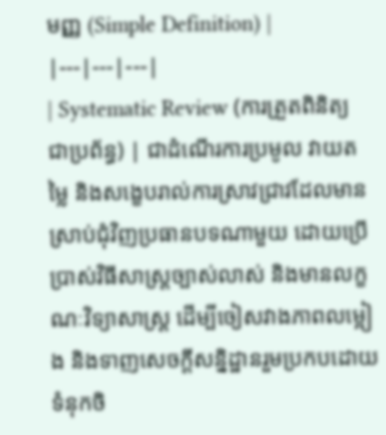មញ្ញ (Simple Definition) |
|---|---|---|
| Systematic Review (ការត្រួតពិនិត្យជាប្រព័ន្ធ) | ជាដំណើរការប្រមូល វាយតម្លៃ និងសង្ខេបរាល់ការស្រាវជ្រាវដែលមានស្រាប់ជុំវិញប្រធានបទណាមួយ ដោយប្រើប្រាស់វិធីសាស្ត្រច្បាស់លាស់ និងមានលក្ខណៈវិទ្យាសាស្ត្រ ដើម្បីចៀសវាងភាពលម្អៀង និងទាញសេចក្តីសន្និដ្ឋានរួមប្រកបដោយទំនុកចិ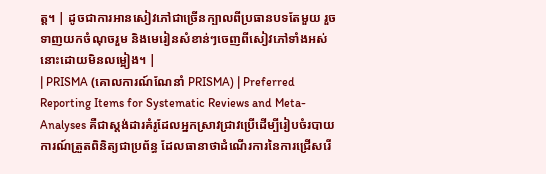ត្ត។ | ដូចជាការអានសៀវភៅជាច្រើនក្បាលពីប្រធានបទតែមួយ រួចទាញយកចំណុចរួម និងមេរៀនសំខាន់ៗចេញពីសៀវភៅទាំងអស់នោះដោយមិនលម្អៀង។ |
| PRISMA (គោលការណ៍ណែនាំ PRISMA) | Preferred Reporting Items for Systematic Reviews and Meta-Analyses គឺជាស្តង់ដារគំរូដែលអ្នកស្រាវជ្រាវប្រើដើម្បីរៀបចំរបាយការណ៍ត្រួតពិនិត្យជាប្រព័ន្ធ ដែលធានាថាដំណើរការនៃការជ្រើសរើ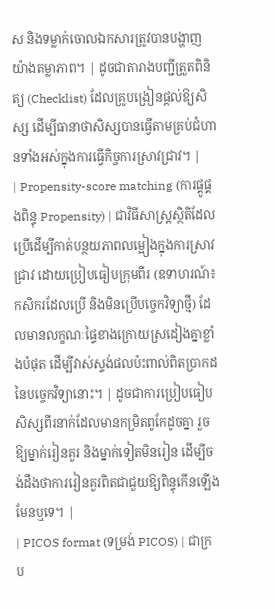ស និងទម្លាក់ចោលឯកសារត្រូវបានបង្ហាញយ៉ាងតម្លាភាព។ | ដូចជាតារាងបញ្ជីត្រួតពិនិត្យ (Checklist) ដែលគ្រូបង្រៀនផ្តល់ឱ្យសិស្ស ដើម្បីធានាថាសិស្សបានធ្វើតាមគ្រប់ជំហានទាំងអស់ក្នុងការធ្វើកិច្ចការស្រាវជ្រាវ។ |
| Propensity-score matching (ការផ្គូផ្គងពិន្ទុ Propensity) | ជាវិធីសាស្ត្រស្ថិតិដែលប្រើដើម្បីកាត់បន្ថយភាពលម្អៀងក្នុងការស្រាវជ្រាវ ដោយប្រៀបធៀបក្រុមពីរ (ឧទាហរណ៍៖ កសិករដែលប្រើ និងមិនប្រើបច្ចេកវិទ្យាថ្មី) ដែលមានលក្ខណៈផ្ទៃខាងក្រោយស្រដៀងគ្នាខ្លាំងបំផុត ដើម្បីវាស់ស្ទង់ផលប៉ះពាល់ពិតប្រាកដនៃបច្ចេកវិទ្យានោះ។ | ដូចជាការប្រៀបធៀបសិស្សពីរនាក់ដែលមានកម្រិតពូកែដូចគ្នា រួចឱ្យម្នាក់រៀនគួរ និងម្នាក់ទៀតមិនរៀន ដើម្បីចង់ដឹងថាការរៀនគួរពិតជាជួយឱ្យពិន្ទុកើនឡើងមែនឬទេ។ |
| PICOS format (ទម្រង់ PICOS) | ជាក្រប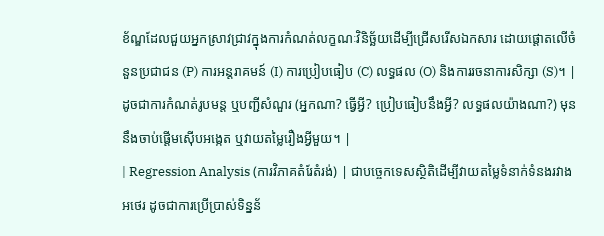ខ័ណ្ឌដែលជួយអ្នកស្រាវជ្រាវក្នុងការកំណត់លក្ខណៈវិនិច្ឆ័យដើម្បីជ្រើសរើសឯកសារ ដោយផ្តោតលើចំនួនប្រជាជន (P) ការអន្តរាគមន៍ (I) ការប្រៀបធៀប (C) លទ្ធផល (O) និងការរចនាការសិក្សា (S)។ | ដូចជាការកំណត់រូបមន្ត ឬបញ្ជីសំណួរ (អ្នកណា? ធ្វើអ្វី? ប្រៀបធៀបនឹងអ្វី? លទ្ធផលយ៉ាងណា?) មុននឹងចាប់ផ្តើមស៊ើបអង្កេត ឬវាយតម្លៃរឿងអ្វីមួយ។ |
| Regression Analysis (ការវិភាគតំរែតំរង់) | ជាបច្ចេកទេសស្ថិតិដើម្បីវាយតម្លៃទំនាក់ទំនងរវាងអថេរ ដូចជាការប្រើប្រាស់ទិន្នន័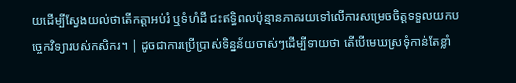យដើម្បីស្វែងយល់ថាតើកត្តាអប់រំ ឬទំហំដី ជះឥទ្ធិពលប៉ុន្មានភាគរយទៅលើការសម្រេចចិត្តទទួលយកបច្ចេកវិទ្យារបស់កសិករ។ | ដូចជាការប្រើប្រាស់ទិន្នន័យចាស់ៗដើម្បីទាយថា តើបើមេឃស្រទុំកាន់តែខ្លាំ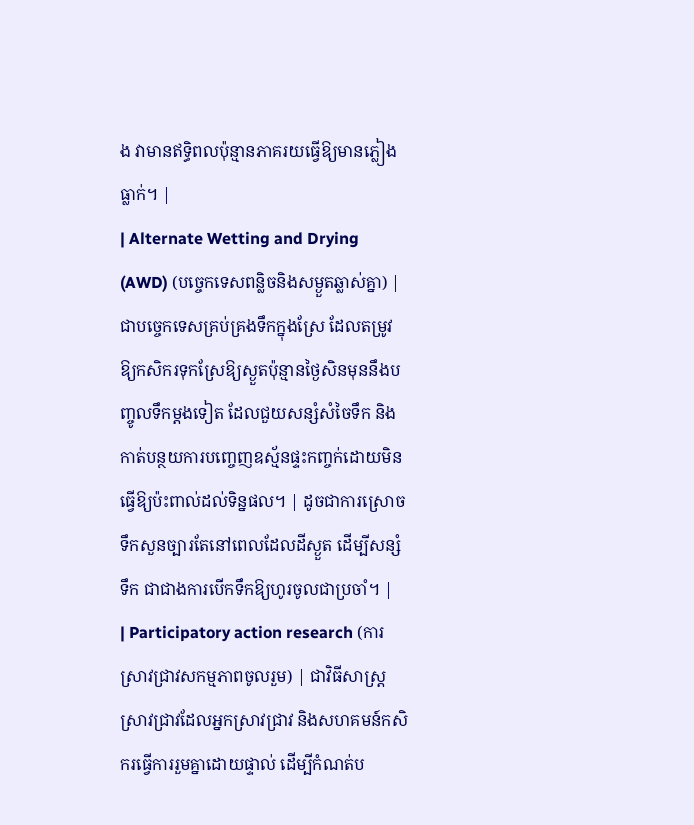ង វាមានឥទ្ធិពលប៉ុន្មានភាគរយធ្វើឱ្យមានភ្លៀងធ្លាក់។ |
| Alternate Wetting and Drying (AWD) (បច្ចេកទេសពន្លិចនិងសម្ងួតឆ្លាស់គ្នា) | ជាបច្ចេកទេសគ្រប់គ្រងទឹកក្នុងស្រែ ដែលតម្រូវឱ្យកសិករទុកស្រែឱ្យស្ងួតប៉ុន្មានថ្ងៃសិនមុននឹងបញ្ចូលទឹកម្តងទៀត ដែលជួយសន្សំសំចៃទឹក និងកាត់បន្ថយការបញ្ចេញឧស្ម័នផ្ទះកញ្ចក់ដោយមិនធ្វើឱ្យប៉ះពាល់ដល់ទិន្នផល។ | ដូចជាការស្រោចទឹកសួនច្បារតែនៅពេលដែលដីស្ងួត ដើម្បីសន្សំទឹក ជាជាងការបើកទឹកឱ្យហូរចូលជាប្រចាំ។ |
| Participatory action research (ការស្រាវជ្រាវសកម្មភាពចូលរួម) | ជាវិធីសាស្ត្រស្រាវជ្រាវដែលអ្នកស្រាវជ្រាវ និងសហគមន៍កសិករធ្វើការរួមគ្នាដោយផ្ទាល់ ដើម្បីកំណត់ប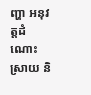ញ្ហា អនុវត្តដំណោះស្រាយ និ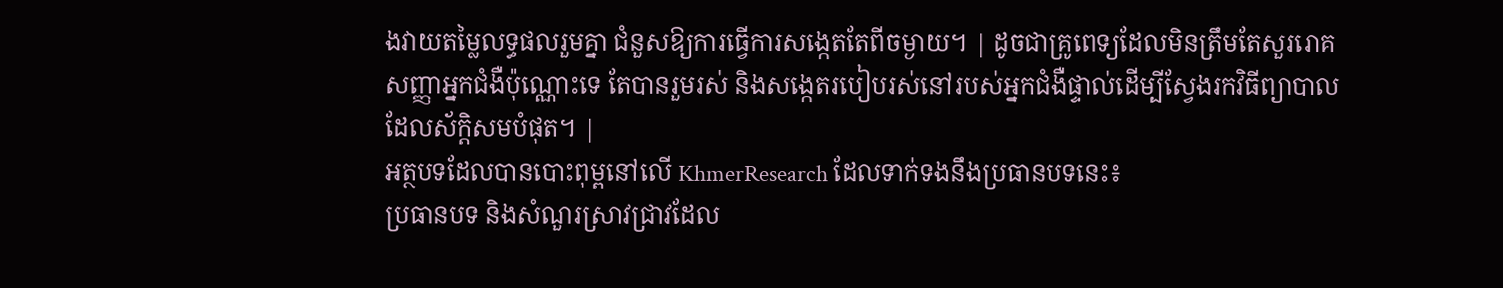ងវាយតម្លៃលទ្ធផលរួមគ្នា ជំនួសឱ្យការធ្វើការសង្កេតតែពីចម្ងាយ។ | ដូចជាគ្រូពេទ្យដែលមិនត្រឹមតែសួររោគសញ្ញាអ្នកជំងឺប៉ុណ្ណោះទេ តែបានរួមរស់ និងសង្កេតរបៀបរស់នៅរបស់អ្នកជំងឺផ្ទាល់ដើម្បីស្វែងរកវិធីព្យាបាលដែលស័ក្តិសមបំផុត។ |
អត្ថបទដែលបានបោះពុម្ពនៅលើ KhmerResearch ដែលទាក់ទងនឹងប្រធានបទនេះ៖
ប្រធានបទ និងសំណួរស្រាវជ្រាវដែល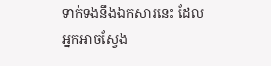ទាក់ទងនឹងឯកសារនេះ ដែលអ្នកអាចស្វែង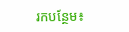រកបន្ថែម៖